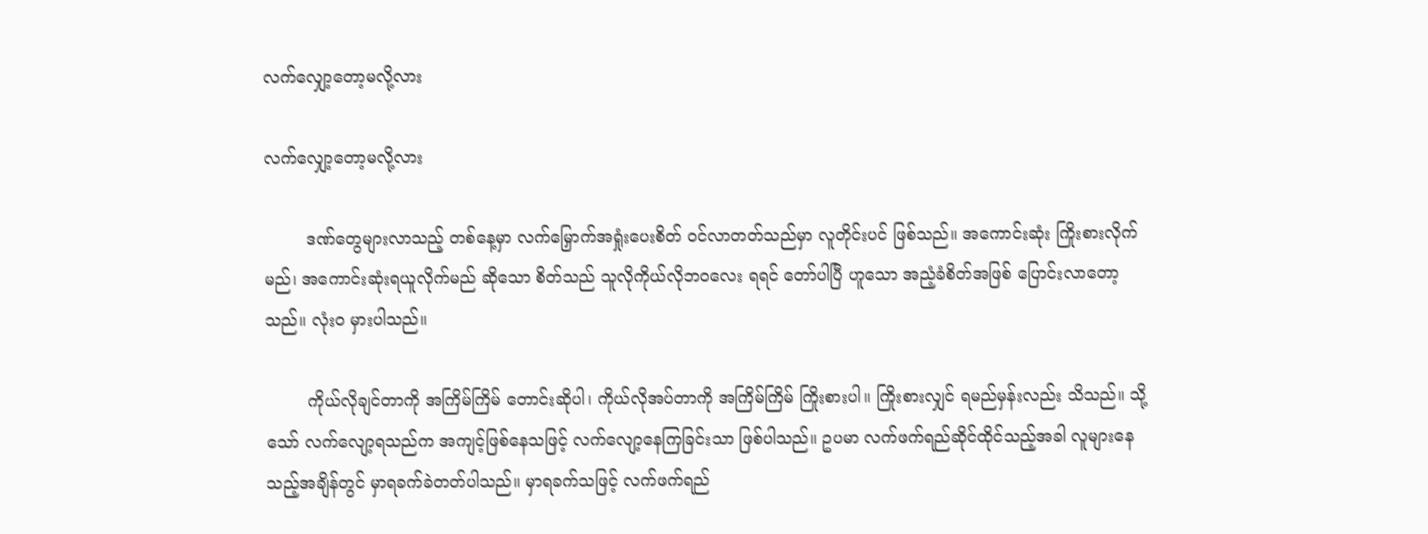လက်လျှော့တော့မလို့လား

လက်လျှော့တော့မလို့လား

        ဒဏ်တွေများလာသည့် တစ်နေ့မှာ လက်မြှောက်အရှုံးပေးစိတ် ဝင်လာတတ်သည်မှာ လူတိုင်းပင် ဖြစ်သည်။ အကောင်းဆုံး ကြိုးစားလိုက်မည်၊ အကောင်းဆုံးရယူလိုက်မည် ဆိုသော စိတ်သည် သူလိုကိုယ်လိုဘဝလေး ရရင် တော်ပါပြီ ဟူသော အညံ့ခံစိတ်အဖြစ် ပြောင်းလာတော့သည်။ လုံးဝ မှားပါသည်။

        ကိုယ်လိုချင်တာကို အကြိမ်ကြိမ် တောင်းဆိုပါ၊ ကိုယ်လိုအပ်တာကို အကြိမ်ကြိမ် ကြိုးစားပါ။ ကြိုးစားလျှင် ရမည်မှန်းလည်း သိသည်။ သို့သော် လက်လျော့ရသည်က အကျင့်ဖြစ်နေသဖြင့် လက်လျော့နေကြခြင်းသာ ဖြစ်ပါသည်။ ဥပမာ လက်ဖက်ရည်ဆိုင်ထိုင်သည့်အခါ လူများနေသည့်အချိန်တွင် မှာရခက်ခဲတတ်ပါသည်။ မှာရခက်သဖြင့် လက်ဖက်ရည်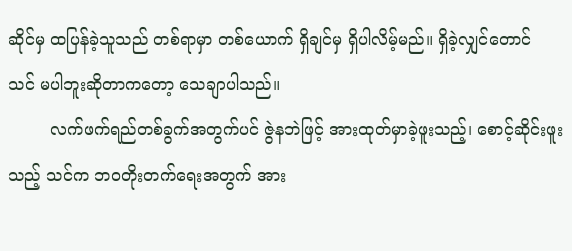ဆိုင်မှ ထပြန်ခဲ့သူသည် တစ်ရာမှာ တစ်ယောက် ရှိချင်မှ ရှိပါလိမ့်မည်။ ရှိခဲ့လျှင်တောင် သင် မပါဘူးဆိုတာကတော့ သေချာပါသည်။
        လက်ဖက်ရည်တစ်ခွက်အတွက်ပင် ဇွဲနဘဲဖြင့် အားထုတ်မှာခဲ့ဖူးသည့်၊ စောင့်ဆိုင်းဖူးသည့် သင်က ဘဝတိုးတက်ရေးအတွက် အား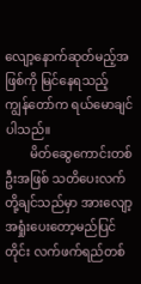လျော့နောက်ဆုတ်မည့်အဖြစ်ကို မြင်နေရသည့် ကျွန်တော်က ရယ်မောချင်ပါသည်။
        မိတ်ဆွေကောင်းတစ်ဦးအဖြစ် သတိပေးလက်တို့ချင်သည်မှာ အားလျော့အရှုံးပေးတော့မည်ပြင်တိုင်း လက်ဖက်ရည်တစ်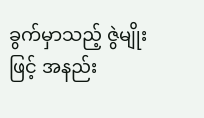ခွက်မှာသည့် ဇွဲမျိုးဖြင့် အနည်း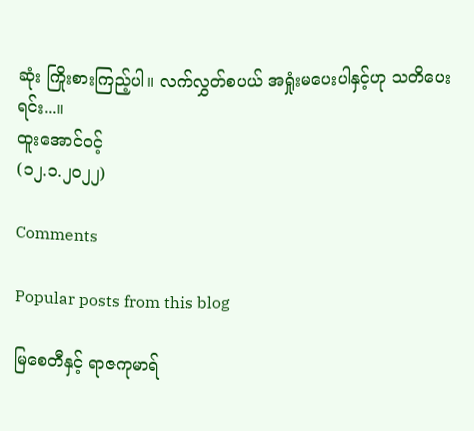ဆုံး ကြိုးစားကြည့်ပါ။ လက်လွှတ်စပယ် အရှုံးမပေးပါနှင့်ဟု သတိပေးရင်း...။
ထူးအောင်ဝင့်
(၁၂.၁.၂၀၂၂)

Comments

Popular posts from this blog

မြစေတီနှင့် ရာဇကုမာရ်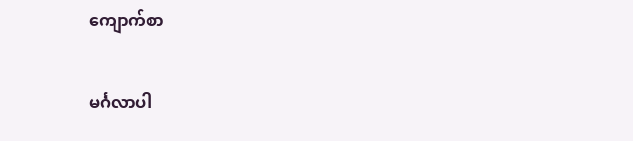ကျောက်စာ

မင်္ဂလာပါ